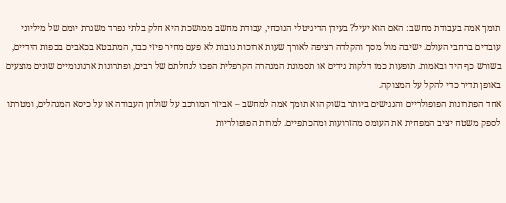תומך אמה בעבודת מחשב: האם הוא יעיל? בעידן הדיגיטלי הנוכחי, עבודת מחשב ממושכת היא חלק בלתי נפרד משגרת יומם של מיליוני עובדים ברחבי העולם. ישיבה מול מסך והקלדה רציפה לאורך שעות ארוכות גובות לא פעם מחיר פיזי כבד, המתבטא בכאבים בכפות הידיים, בשורש כף היד ובאמות. תופעות כמו דלקות גידים או תסמונת המנהרה הקרפלית הפכו לנחלתם של רבים, ופתרונות ארגונומיים שונים מוצעים באופן תדיר כדי להקל על המצוקה.
אחד הפתרונות הפופולריים והנגישים ביותר בשוק הוא תומך אמה למחשב – אביזר המורכב על שולחן העבודה או על כיסא המנהלים, ומטרתו לספק משטח יציב המפחית את העומס מהזרועות ומהכתפיים. למרות הפופולריות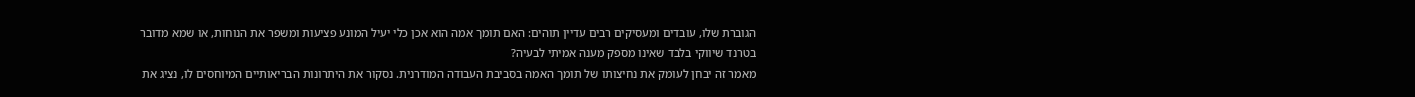הגוברת שלו, עובדים ומעסיקים רבים עדיין תוהים: האם תומך אמה הוא אכן כלי יעיל המונע פציעות ומשפר את הנוחות, או שמא מדובר בטרנד שיווקי בלבד שאינו מספק מענה אמיתי לבעיה?
מאמר זה יבחן לעומק את נחיצותו של תומך האמה בסביבת העבודה המודרנית. נסקור את היתרונות הבריאותיים המיוחסים לו, נציג את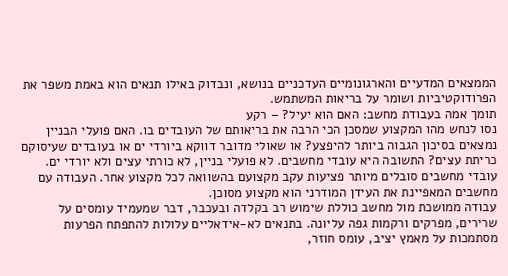הממצאים המדעיים והארגונומיים העדכניים בנושא, ונבדוק באילו תנאים הוא באמת משפר את הפרודוקטיביות ושומר על בריאות המשתמש.
תומך אמה בעבודת מחשב: האם הוא יעיל? – רקע
נסו לנחש מהו המקצוע שמסכן הכי הרבה את בריאותם של העובדים בו. האם פועלי הבניין נמצאים בסיכון הגבוה ביותר להיפצע? או שאולי מדובר דווקא ביורדי ים או בעובדים שעיסוקם כריתת עצים? התשובה היא עובדי מחשבים. לא פועלי בניין, לא כורתי עצים ולא יורדי ים. עובדי מחשבים סובלים מיותר פציעות עקב מקצועם בהשוואה לכל מקצוע אחר. העבודה עם מחשבים המאפיינת את העידן המודרני הוא מקצוע מסוכן.
עבודה ממושכת מול מחשב כוללת שימוש רב בקלדה ובעכבר, דבר שמעמיד עומסים על שרירים, מפרקים ורקמות גפה עליונה. בתנאים לא‑אידאליים עלולות להתפתח הפרעות מסתמכות על מאמץ יציב, עומס חוזר,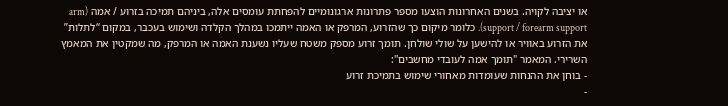או יציבה לקויה. בשנים האחרונות הוצעו מספר פתרונות ארגונומיים להפחתת עומסים אלה, ביניהם תמיכה בזרוע / אמה (arm support / forearm support). כלומר מיקום כך שהזרוע, המרפק או האמה ייתמכו במהלך הקלדה ושימוש בעכבר, במקום “לתלות” את הזרוע באוויר או להישען על שולי שולחן. תומך זרוע מספק משטח שעליו נשענת האמה או המרפק, מה שמקטין את המאמץ השרירי. המאמר "תומך אמה לעובדי מחשבים":
- בוחן את ההנחות שעומדות מאחורי שימוש בתמיכת זרוע
-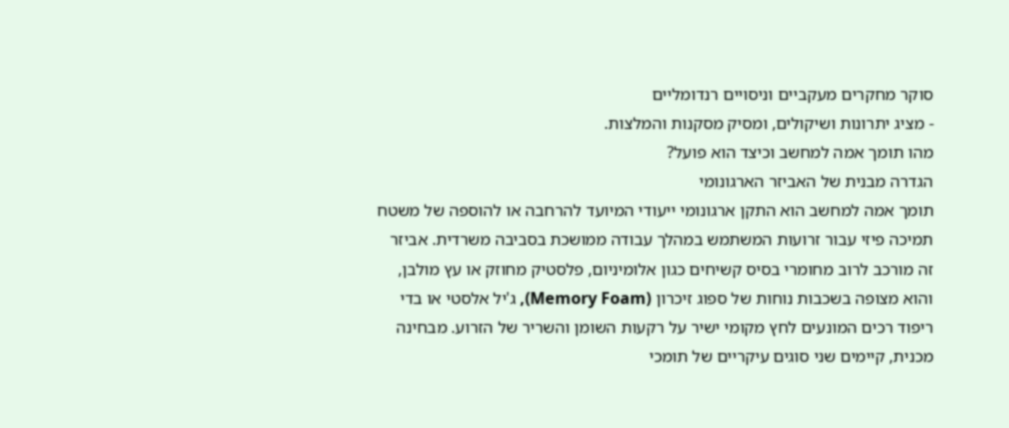סוקר מחקרים מעקביים וניסויים רנדומליים
- מציג יתרונות ושיקולים, ומסיק מסקנות והמלצות.
מהו תומך אמה למחשב וכיצד הוא פועל?
הגדרה מבנית של האביזר הארגונומי
תומך אמה למחשב הוא התקן ארגונומי ייעודי המיועד להרחבה או להוספה של משטח תמיכה פיזי עבור זרועות המשתמש במהלך עבודה ממושכת בסביבה משרדית. אביזר זה מורכב לרוב מחומרי בסיס קשיחים כגון אלומיניום, פלסטיק מחוזק או עץ מולבן, והוא מצופה בשכבות נוחות של ספוג זיכרון (Memory Foam), ג'יל אלסטי או בדי ריפוד רכים המונעים לחץ מקומי ישיר על רקעות השומן והשריר של הזרוע. מבחינה מכנית, קיימים שני סוגים עיקריים של תומכי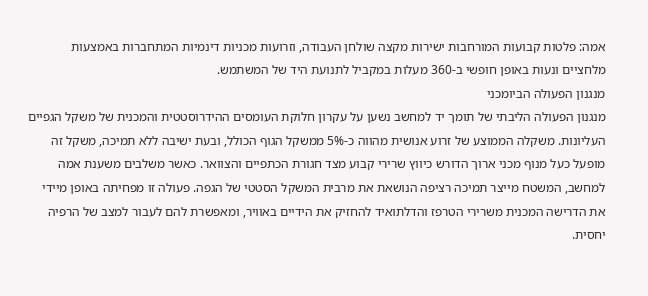אמה: פלטות קבועות המורחבות ישירות מקצה שולחן העבודה, וזרועות מכניות דינמיות המתחברות באמצעות מלחציים ונעות באופן חופשי ב-360 מעלות במקביל לתנועת היד של המשתמש.
מנגנון הפעולה הביומכני
מנגנון הפעולה הליבתי של תומך יד למחשב נשען על עקרון חלוקת העומסים ההידרוסטטית והמכנית של משקל הגפיים העליונות. משקלה הממוצע של זרוע אנושית מהווה כ-5% ממשקל הגוף הכולל, ובעת ישיבה ללא תמיכה, משקל זה מופעל כעל מנוף מכני ארוך הדורש כיווץ שרירי קבוע מצד חגורת הכתפיים והצוואר. כאשר משלבים משענת אמה למחשב, המשטח מייצר תמיכה רציפה הנושאת את מרבית המשקל הסטטי של הגפה. פעולה זו מפחיתה באופן מיידי את הדרישה המכנית משרירי הטרפז והדלתואיד להחזיק את הידיים באוויר, ומאפשרת להם לעבור למצב של הרפיה יחסית.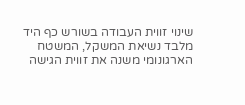שינוי זווית העבודה בשורש כף היד
מלבד נשיאת המשקל, המשטח הארגונומי משנה את זווית הגישה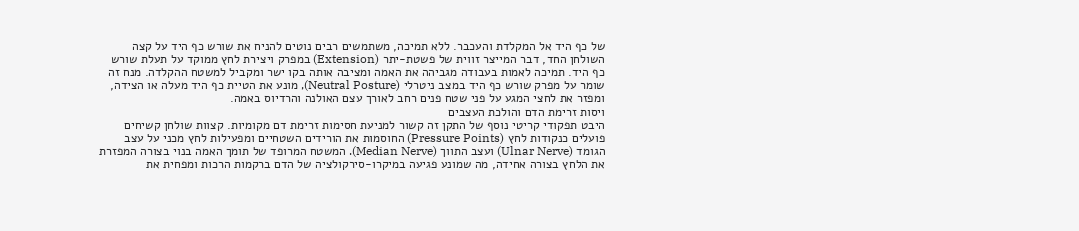של כף היד אל המקלדת והעכבר. ללא תמיכה, משתמשים רבים נוטים להניח את שורש כף היד על קצה השולחן החד, דבר המייצר זווית של פשטת-יתר (Extension) במפרק ויצירת לחץ ממוקד על תעלת שורש כף היד. תמיכה לאמות בעבודה מגביהה את האמה ומציבה אותה בקו ישר ומקביל למשטח ההקלדה. מנח זה שומר על מפרק שורש כף היד במצב ניטרלי (Neutral Posture), מונע את הטיית כף היד מעלה או הצידה, ומפזר את לחצי המגע על פני שטח פנים רחב לאורך עצם האולנה והרדיוס באמה.
ויסות זרימת הדם והולכת העצבים
היבט תפקודי קריטי נוסף של התקן זה קשור למניעת חסימות זרימת דם מקומיות. קצוות שולחן קשיחים פועלים כנקודות לחץ (Pressure Points) החוסמות את הורידים השטחיים ומפעילות לחץ מכני על עצב הגומד (Ulnar Nerve) ועצב התווך (Median Nerve). המשטח המרופד של תומך האמה בנוי בצורה המפזרת את הלחץ בצורה אחידה, מה שמונע פגיעה במיקרו-סירקולציה של הדם ברקמות הרכות ומפחית את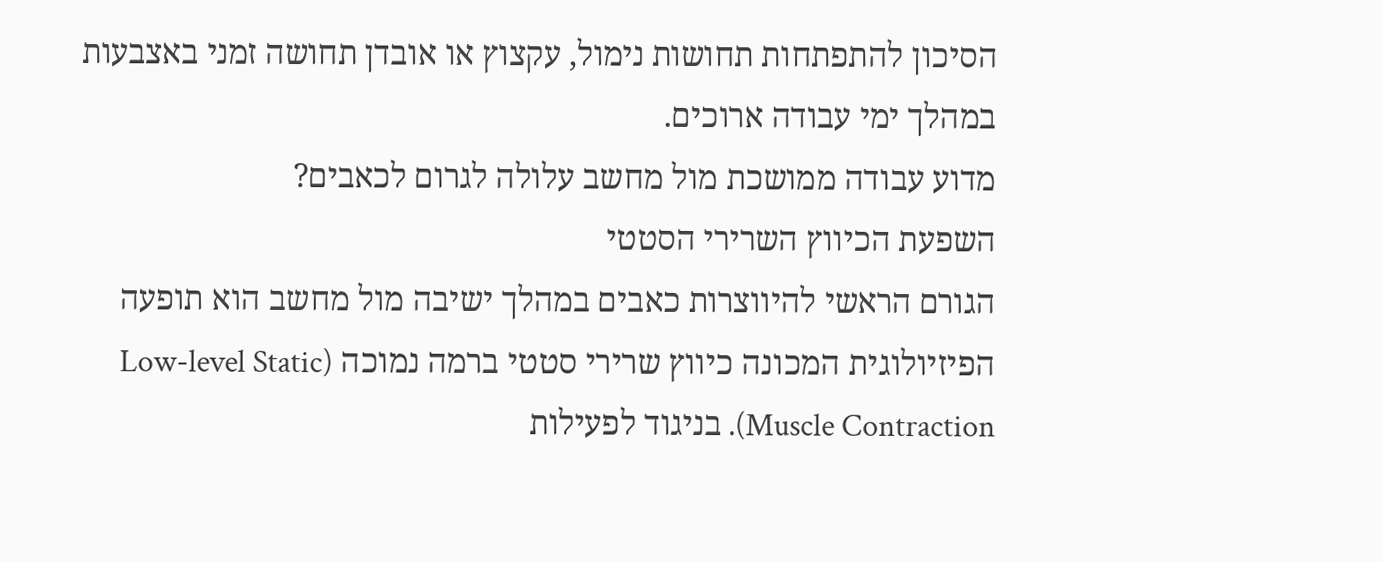הסיכון להתפתחות תחושות נימול, עקצוץ או אובדן תחושה זמני באצבעות במהלך ימי עבודה ארוכים.
מדוע עבודה ממושכת מול מחשב עלולה לגרום לכאבים?
השפעת הכיווץ השרירי הסטטי
הגורם הראשי להיווצרות כאבים במהלך ישיבה מול מחשב הוא תופעה הפיזיולוגית המכונה כיווץ שרירי סטטי ברמה נמוכה (Low-level Static Muscle Contraction). בניגוד לפעילות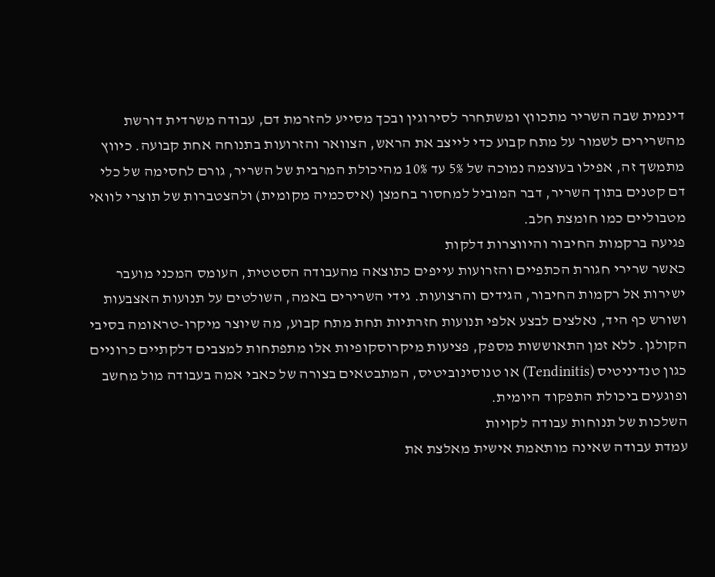דינמית שבה השריר מתכווץ ומשתחרר לסירוגין ובכך מסייע להזרמת דם, עבודה משרדית דורשת מהשרירים לשמור על מתח קבוע כדי לייצב את הראש, הצוואר והזרועות בתנוחה אחת קבועה. כיווץ מתמשך זה, אפילו בעוצמה נמוכה של 5% עד 10% מהיכולת המרבית של השריר, גורם לחסימה של כלי דם קטנים בתוך השריר, דבר המוביל למחסור בחמצן (איסכמיה מקומית) ולהצטברות של תוצרי לוואי מטבוליים כמו חומצת חלב.
פגיעה ברקמות החיבור והיווצרות דלקות
כאשר שרירי חגורת הכתפיים והזרועות עייפים כתוצאה מהעבודה הסטטית, העומס המכני מועבר ישירות אל רקמות החיבור, הגידים והרצועות. גידי השרירים באמה, השולטים על תנועות האצבעות ושורש כף היד, נאלצים לבצע אלפי תנועות חזרתיות תחת מתח קבוע, מה שיוצר מיקרו-טראומה בסיבי הקולגן. ללא זמן התאוששות מספק, פציעות מיקרוסקופיות אלו מתפתחות למצבים דלקתיים כרוניים כגון טנדיניטיס (Tendinitis) או טנוסינוביטיס, המתבטאים בצורה של כאבי אמה בעבודה מול מחשב ופוגעים ביכולת התפקוד היומית.
השלכות של תנוחות עבודה לקויות
עמדת עבודה שאינה מותאמת אישית מאלצת את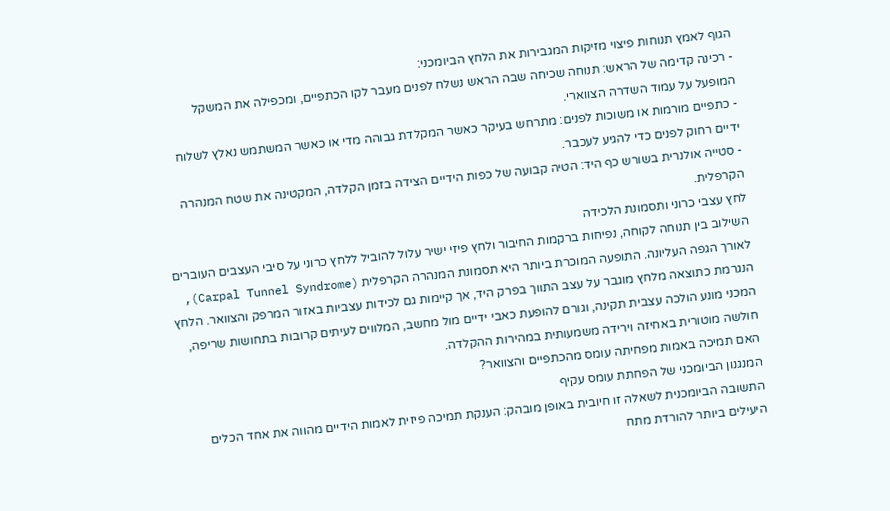הגוף לאמץ תנוחות פיצוי מזיקות המגבירות את הלחץ הביומכני:
- רכינה קדימה של הראש: תנוחה שכיחה שבה הראש נשלח לפנים מעבר לקו הכתפיים, ומכפילה את המשקל המופעל על עמוד השדרה הצווארי.
- כתפיים מורמות או משוכות לפנים: מתרחש בעיקר כאשר המקלדת גבוהה מדי או כאשר המשתמש נאלץ לשלוח ידיים רחוק לפנים כדי להגיע לעכבר.
- סטייה אולנרית בשורש כף היד: הטיה קבועה של כפות הידיים הצידה בזמן הקלדה, המקטינה את שטח המנהרה הקרפלית.
לחץ עצבי כרוני ותסמונת הלכידה
השילוב בין תנוחה לקוחה, נפיחות ברקמות החיבור ולחץ פיזי ישיר עלול להוביל ללחץ כרוני על סיבי העצבים העוברים לאורך הגפה העליונה. התופעה המוכרת ביותר היא תסמונת המנהרה הקרפלית (Carpal Tunnel Syndrome), הנגרמת כתוצאה מלחץ מוגבר על עצב התווך בפרק היד, אך קיימות גם לכידות עצביות באזור המרפק והצוואר. הלחץ המכני מונע הולכה עצבית תקינה, וגורם להופעת כאבי ידיים מול מחשב, המלווים לעיתים קרובות בתחושות שריפה, חולשה מוטורית באחיזה וירידה משמעותית במהירות ההקלדה.
האם תמיכה באמות מפחיתה עומס מהכתפיים והצוואר?
המנגנון הביומכני של הפחתת עומס עקיף
התשובה הביומכנית לשאלה זו חיובית באופן מובהק: הענקת תמיכה פיזית לאמות הידיים מהווה את אחד הכלים היעילים ביותר להורדת מתח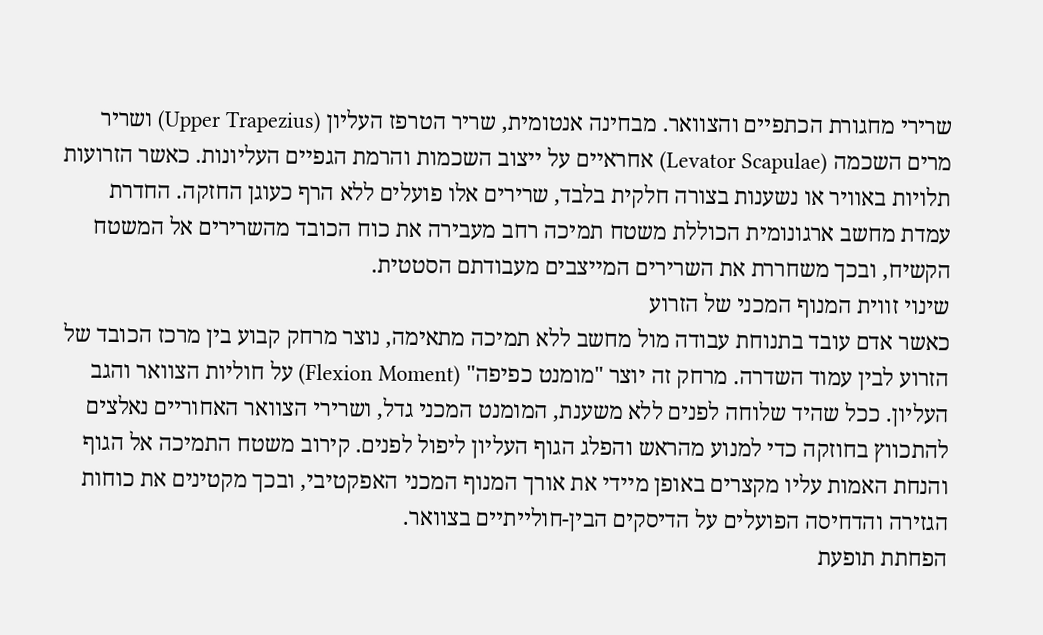שרירי מחגורת הכתפיים והצוואר. מבחינה אנטומית, שריר הטרפז העליון (Upper Trapezius) ושריר מרים השכמה (Levator Scapulae) אחראיים על ייצוב השכמות והרמת הגפיים העליונות. כאשר הזרועות תלויות באוויר או נשענות בצורה חלקית בלבד, שרירים אלו פועלים ללא הרף כעוגן החזקה. החדרת עמדת מחשב ארגונומית הכוללת משטח תמיכה רחב מעבירה את כוח הכובד מהשרירים אל המשטח הקשיח, ובכך משחררת את השרירים המייצבים מעבודתם הסטטית.
שינוי זווית המנוף המכני של הזרוע
כאשר אדם עובד בתנוחת עבודה מול מחשב ללא תמיכה מתאימה, נוצר מרחק קבוע בין מרכז הכובד של הזרוע לבין עמוד השדרה. מרחק זה יוצר "מומנט כפיפה" (Flexion Moment) על חוליות הצוואר והגב העליון. ככל שהיד שלוחה לפנים ללא משענת, המומנט המכני גדל, ושרירי הצוואר האחוריים נאלצים להתכווץ בחוזקה כדי למנוע מהראש והפלג הגוף העליון ליפול לפנים. קירוב משטח התמיכה אל הגוף והנחת האמות עליו מקצרים באופן מיידי את אורך המנוף המכני האפקטיבי, ובכך מקטינים את כוחות הגזירה והדחיסה הפועלים על הדיסקים הבין-חולייתיים בצוואר.
הפחתת תופעת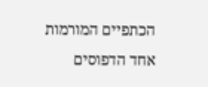הכתפיים המורמות
אחד הדפוסים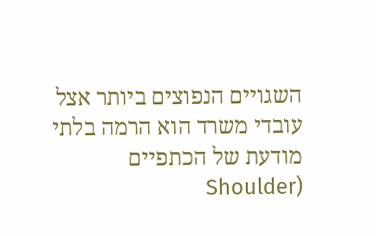השגויים הנפוצים ביותר אצל עובדי משרד הוא הרמה בלתי מודעת של הכתפיים (Shoulder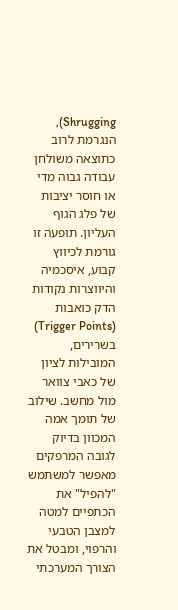Shrugging), הנגרמת לרוב כתוצאה משולחן עבודה גבוה מדי או חוסר יציבות של פלג הגוף העליון. תופעה זו גורמת לכיווץ קבוע, איסכמיה והיווצרות נקודות הדק כואבות (Trigger Points) בשרירים, המובילות לציון של כאבי צוואר מול מחשב. שילוב של תומך אמה המכוון בדיוק לגובה המרפקים מאפשר למשתמש "להפיל" את הכתפיים למטה למצבן הטבעי והרפוי, ומבטל את הצורך המערכתי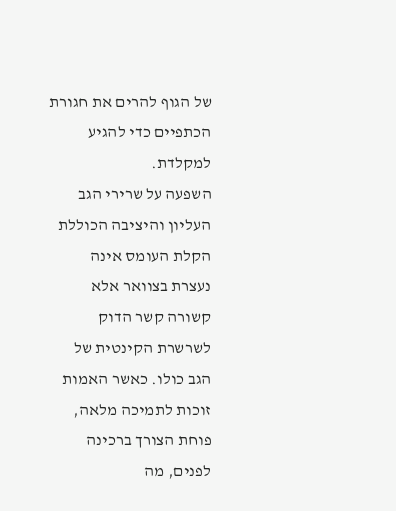של הגוף להרים את חגורת הכתפיים כדי להגיע למקלדת.
השפעה על שרירי הגב העליון והיציבה הכוללת
הקלת העומס אינה נעצרת בצוואר אלא קשורה קשר הדוק לשרשרת הקינטית של הגב כולו. כאשר האמות זוכות לתמיכה מלאה, פוחת הצורך ברכינה לפנים, מה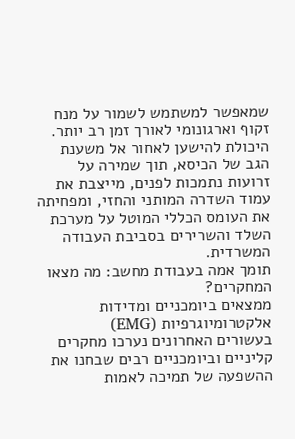שמאפשר למשתמש לשמור על מנח זקוף וארגונומי לאורך זמן רב יותר. היכולת להישען לאחור אל משענת הגב של הכיסא, תוך שמירה על זרועות נתמכות לפנים, מייצבת את עמוד השדרה המותני והחזי, ומפחיתה את העומס הכללי המוטל על מערכת השלד והשרירים בסביבת העבודה המשרדית.
תומך אמה בעבודת מחשב: מה מצאו המחקרים?
ממצאים ביומכניים ומדידות אלקטרומיוגרפיות (EMG)
בעשורים האחרונים נערכו מחקרים קליניים וביומכניים רבים שבחנו את ההשפעה של תמיכה לאמות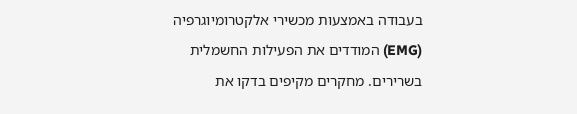בעבודה באמצעות מכשירי אלקטרומיוגרפיה (EMG) המודדים את הפעילות החשמלית בשרירים. מחקרים מקיפים בדקו את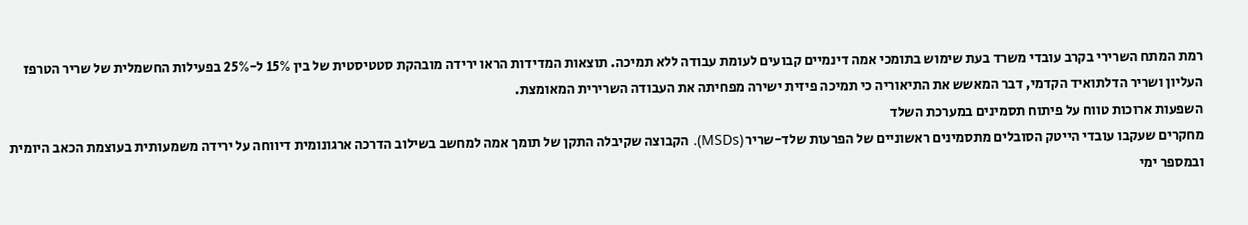רמת המתח השרירי בקרב עובדי משרד בעת שימוש בתומכי אמה דינמיים קבועים לעומת עבודה ללא תמיכה. תוצאות המדידות הראו ירידה מובהקת סטטיסטית של בין 15% ל-25% בפעילות החשמלית של שריר הטרפז העליון ושריר הדלתואיד הקדמי, דבר המאשש את התיאוריה כי תמיכה פיזית ישירה מפחיתה את העבודה השרירית המאומצת.
השפעות ארוכות טווח על פיתוח תסמינים במערכת השלד
מחקרים שעקבו עובדי הייטק הסובלים מתסמינים ראשוניים של הפרעות שלד-שריר (MSDs). הקבוצה שקיבלה התקן של תומך אמה למחשב בשילוב הדרכה ארגונומית דיווחה על ירידה משמעותית בעוצמת הכאב היומית ובמספר ימי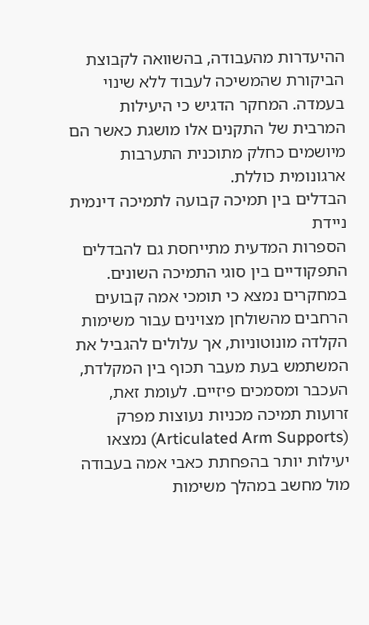ההיעדרות מהעבודה, בהשוואה לקבוצת הביקורת שהמשיכה לעבוד ללא שינוי בעמדה. המחקר הדגיש כי היעילות המרבית של התקנים אלו מושגת כאשר הם מיושמים כחלק מתוכנית התערבות ארגונומית כוללת.
הבדלים בין תמיכה קבועה לתמיכה דינמית ניידת
הספרות המדעית מתייחסת גם להבדלים התפקודיים בין סוגי התמיכה השונים. במחקרים נמצא כי תומכי אמה קבועים הרחבים מהשולחן מצוינים עבור משימות הקלדה מונוטוניות, אך עלולים להגביל את המשתמש בעת מעבר תכוף בין המקלדת, העכבר ומסמכים פיזיים. לעומת זאת, זרועות תמיכה מכניות נעוצות מפרק (Articulated Arm Supports) נמצאו יעילות יותר בהפחתת כאבי אמה בעבודה מול מחשב במהלך משימות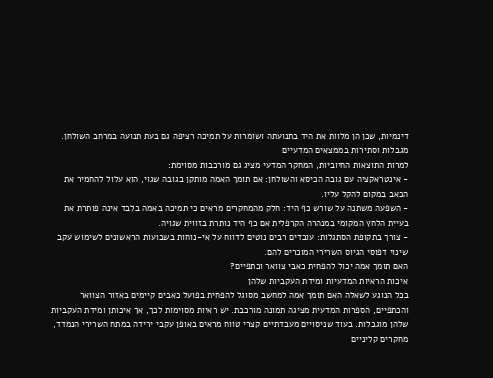דינמיות, שכן הן מלוות את היד בתנועתה ושומרות על תמיכה רציפה גם בעת תנועה במרחב השולחן.
מגבלות וסתירות בממצאים המדעיים
למרות התוצאות החיוביות, המחקר המדעי מציג גם מורכבות מסוימת:
- אינטראקציה עם גובה הכיסא והשולחן: אם תומך האמה מותקן בגובה שגוי, הוא עלול להחמיר את הכאב במקום להקל עליו.
- השפעה משתנה על שורש כף היד: חלק מהמחקרים מראים כי תמיכה באמה בלבד אינה פותרת את בעיית הלחץ המקומי במנהרה הקרפלית אם כף היד נותרת בזווית שגויה.
- צורך בתקופת הסתגלות: עובדים רבים נוטים לדווח על אי-נוחות בשבועות הראשונים לשימוש עקב שינוי דפוסי הגיוס השרירי המוכרים להם.
האם תומך אמה יכול להפחית כאבי צוואר וכתפיים?
איכות הראיות המדעיות ומידת העקביות שלהן
בכל הנוגע לשאלה האם תומך אמה למחשב מסוגל להפחית בפועל כאבים קיימים באזור הצוואר והכתפיים, הספרות המדעית מציגה תמונה מורכבת. יש ראיות מסוימות לכך, אך איכותן ומידת העקביות שלהן מוגבלות. בעוד שניסויים מעבדתיים קצרי טווח מראים באופן עקבי ירידה במתח השרירי הנמדד, מחקרים קליניים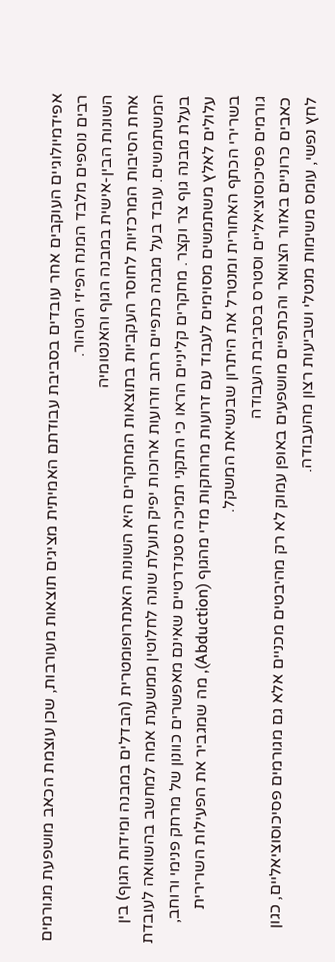אפידמיולוגיים העוקבים אחר עובדים בסביבת עבודתם האמיתית מציגים תוצאות מעורבות, שכן עוצמת הכאב מושפעת מגורמים רבים נוספים מלבד המנח הפיזי הטהור.
השונות הבין-אישית במבנה הגוף והאנטומיה
אחת הסיבות המרכזיות לחוסר העקביות בתוצאות המחקרים היא השונות האנתרופומטרית (הבדלים במבנה ומידות הגוף) בין המשתמשים. עובד בעל מבנה כתפיים רחב וזרועות ארוכות יפיק תועלת שונה לחלוטין ממשענת אמה למחשב בהשוואה לעובדת בעלת מבנה גוף צר וקצר. מחקרים קליניים הראו כי התקני תמיכה סטנדרטיים שאינם מאפשרים כוונון של מרחק פנימי ורוחב, עלולים לאלץ משתמשים מסוימים לעבוד עם זרועות מרוחקות מדי מהגוף (Abduction), מה שמגביר את הפעילות השרירית בשרירי הכתף האחורית ומנטרל את היתרון שבנשיאת המשקל.
גורמים פסיכוסוציאליים וסטרס בסביבת העבודה
כאבים כרוניים באזור הצוואר והכתפיים מושפעים באופן עמוק לא רק מהיבטים מכניים אלא גם מגורמים פסיכוסוציאליים, כגון לחץ נפשי, עומס משימות מנטלי ושביעות רצון מהעבודה.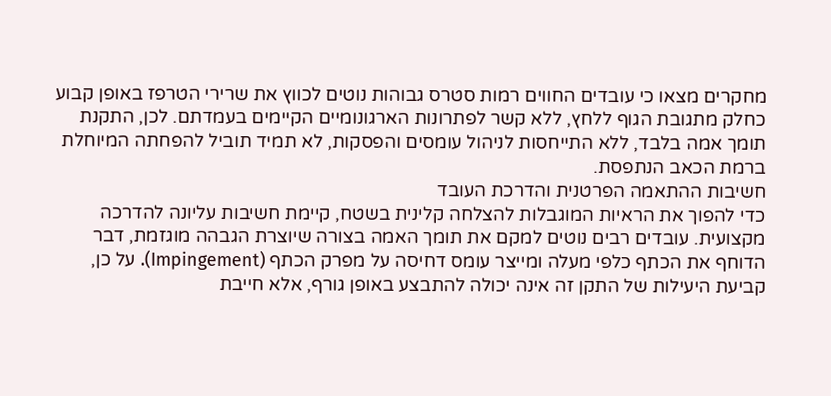מחקרים מצאו כי עובדים החווים רמות סטרס גבוהות נוטים לכווץ את שרירי הטרפז באופן קבוע כחלק מתגובת הגוף ללחץ, ללא קשר לפתרונות הארגונומיים הקיימים בעמדתם. לכן, התקנת תומך אמה בלבד, ללא התייחסות לניהול עומסים והפסקות, לא תמיד תוביל להפחתה המיוחלת ברמת הכאב הנתפסת.
חשיבות ההתאמה הפרטנית והדרכת העובד
כדי להפוך את הראיות המוגבלות להצלחה קלינית בשטח, קיימת חשיבות עליונה להדרכה מקצועית. עובדים רבים נוטים למקם את תומך האמה בצורה שיוצרת הגבהה מוגזמת, דבר הדוחף את הכתף כלפי מעלה ומייצר עומס דחיסה על מפרק הכתף (Impingement). על כן, קביעת היעילות של התקן זה אינה יכולה להתבצע באופן גורף, אלא חייבת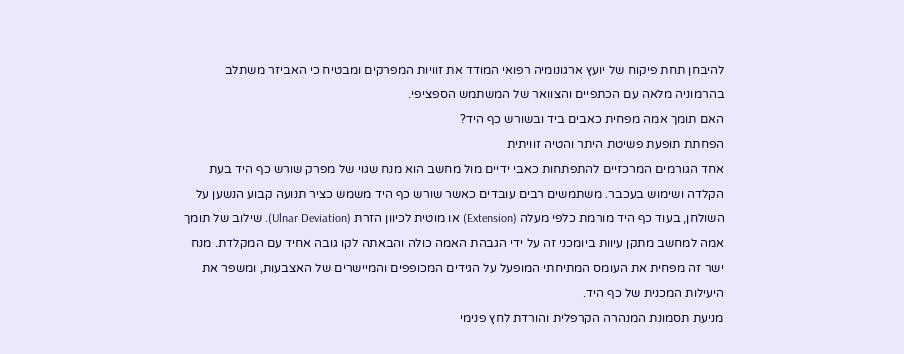להיבחן תחת פיקוח של יועץ ארגונומיה רפואי המודד את זוויות המפרקים ומבטיח כי האביזר משתלב בהרמוניה מלאה עם הכתפיים והצוואר של המשתמש הספציפי.
האם תומך אמה מפחית כאבים ביד ובשורש כף היד?
הפחתת תופעת פשיטת היתר והטיה זוויתית
אחד הגורמים המרכזיים להתפתחות כאבי ידיים מול מחשב הוא מנח שגוי של מפרק שורש כף היד בעת הקלדה ושימוש בעכבר. משתמשים רבים עובדים כאשר שורש כף היד משמש כציר תנועה קבוע הנשען על השולחן, בעוד כף היד מורמת כלפי מעלה (Extension) או מוטית לכיוון הזרת (Ulnar Deviation). שילוב של תומך אמה למחשב מתקן עיוות ביומכני זה על ידי הגבהת האמה כולה והבאתה לקו גובה אחיד עם המקלדת. מנח ישר זה מפחית את העומס המתיחתי המופעל על הגידים המכופפים והמיישרים של האצבעות, ומשפר את היעילות המכנית של כף היד.
מניעת תסמונת המנהרה הקרפלית והורדת לחץ פנימי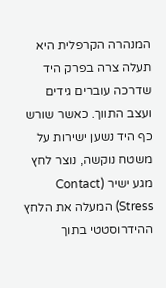המנהרה הקרפלית היא תעלה צרה בפרק היד שדרכה עוברים גידים ועצב התווך. כאשר שורש כף היד נשען ישירות על משטח נוקשה, נוצר לחץ מגע ישיר (Contact Stress) המעלה את הלחץ ההידרוסטטי בתוך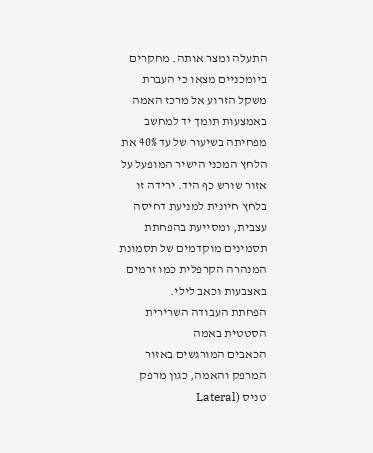התעלה ומצר אותה. מחקרים ביומכניים מצאו כי העברת משקל הזרוע אל מרכז האמה באמצעות תומך יד למחשב מפחיתה בשיעור של עד 40% את הלחץ המכני הישיר המופעל על אזור שורש כף היד. ירידה זו בלחץ חיונית למניעת דחיסה עצבית, ומסייעת בהפחתת תסמינים מוקדמים של תסמונת המנהרה הקרפלית כמו זרמים באצבעות וכאב לילי.
הפחתת העבודה השרירית הסטטית באמה
הכאבים המורגשים באזור המרפק והאמה, כגון מרפק טניס (Lateral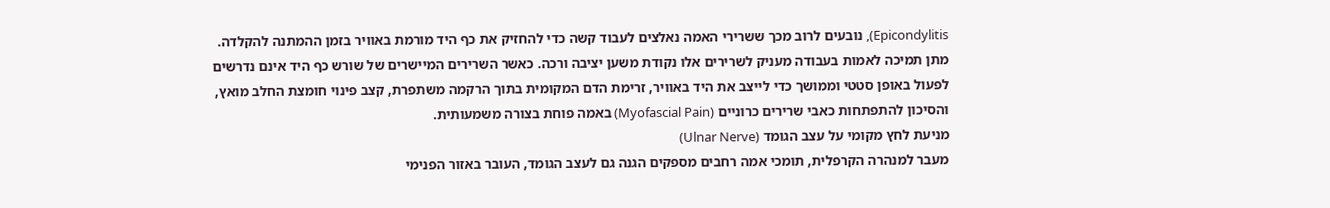Epicondylitis), נובעים לרוב מכך ששרירי האמה נאלצים לעבוד קשה כדי להחזיק את כף היד מורמת באוויר בזמן ההמתנה להקלדה. מתן תמיכה לאמות בעבודה מעניק לשרירים אלו נקודת משען יציבה ורכה. כאשר השרירים המיישרים של שורש כף היד אינם נדרשים לפעול באופן סטטי וממושך כדי לייצב את היד באוויר, זרימת הדם המקומית בתוך הרקמה משתפרת, קצב פינוי חומצת החלב מואץ, והסיכון להתפתחות כאבי שרירים כרוניים (Myofascial Pain) באמה פוחת בצורה משמעותית.
מניעת לחץ מקומי על עצב הגומד (Ulnar Nerve)
מעבר למנהרה הקרפלית, תומכי אמה רחבים מספקים הגנה גם לעצב הגומד, העובר באזור הפנימי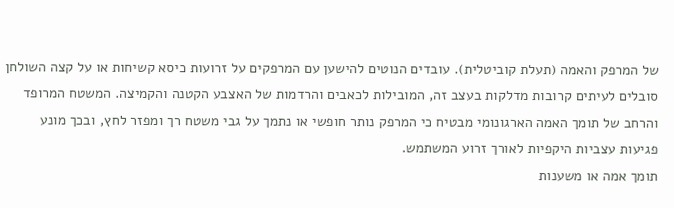של המרפק והאמה (תעלת קוביטלית). עובדים הנוטים להישען עם המרפקים על זרועות כיסא קשיחות או על קצה השולחן סובלים לעיתים קרובות מדלקות בעצב זה, המובילות לכאבים והרדמות של האצבע הקטנה והקמיצה. המשטח המרופד והרחב של תומך האמה הארגונומי מבטיח כי המרפק נותר חופשי או נתמך על גבי משטח רך ומפזר לחץ, ובכך מונע פגיעות עצביות היקפיות לאורך זרוע המשתמש.
תומך אמה או משענות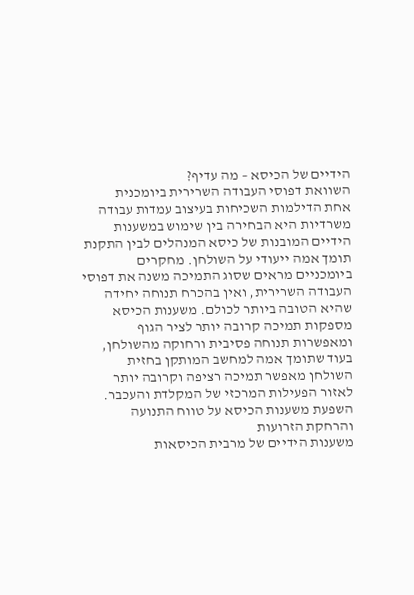הידיים של הכיסא – מה עדיף?
השוואת דפוסי העבודה השרירית ביומכנית
אחת הדילמות השכיחות בעיצוב עמדות עבודה משרדיות היא הבחירה בין שימוש במשענות הידיים המובנות של כיסא המנהלים לבין התקנת תומך אמה ייעודי על השולחן. מחקרים ביומכניים מראים שסוג התמיכה משנה את דפוסי העבודה השרירית, ואין בהכרח תנוחה יחידה שהיא הטובה ביותר לכולם. משענות הכיסא מספקות תמיכה קרובה יותר לציר הגוף ומאפשרות תנוחה פסיבית ורחוקה מהשולחן, בעוד שתומך אמה למחשב המותקן בחזית השולחן מאפשר תמיכה רציפה וקרובה יותר לאזור הפעילות המרכזי של המקלדת והעכבר.
השפעת משענות הכיסא על טווח התנועה והרחקת הזרועות
משענות הידיים של מרבית הכיסאות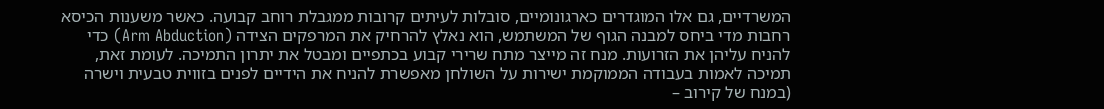המשרדיים, גם אלו המוגדרים כארגונומיים, סובלות לעיתים קרובות ממגבלת רוחב קבועה. כאשר משענות הכיסא רחבות מדי ביחס למבנה הגוף של המשתמש, הוא נאלץ להרחיק את המרפקים הצידה (Arm Abduction) כדי להניח עליהן את הזרועות. מנח זה מייצר מתח שרירי קבוע בכתפיים ומבטל את יתרון התמיכה. לעומת זאת, תמיכה לאמות בעבודה הממוקמת ישירות על השולחן מאפשרת להניח את הידיים לפנים בזווית טבעית וישרה (במנח של קירוב –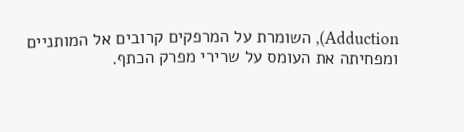Adduction), השומרת על המרפקים קרובים אל המותניים ומפחיתה את העומס על שרירי מפרק הכתף.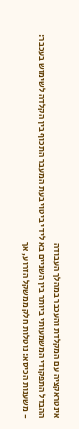אינטראקציה עם המקלדת והעכבר במהלך העבודה
ההבדל התפקודי המשמעותי ביותר בין השניים בא לידי ביטוי בעת המעבר התכוף בין הקלדה לשימוש בעכבר:
- משענות הכיסא: נוטלות חלק ממשקל הזרוע, אך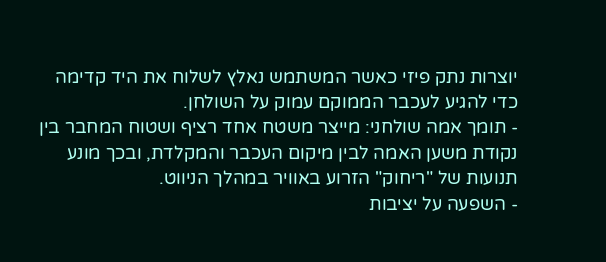יוצרות נתק פיזי כאשר המשתמש נאלץ לשלוח את היד קדימה כדי להגיע לעכבר הממוקם עמוק על השולחן.
- תומך אמה שולחני: מייצר משטח אחד רציף ושטוח המחבר בין נקודת משען האמה לבין מיקום העכבר והמקלדת, ובכך מונע תנועות של "ריחוק" הזרוע באוויר במהלך הניווט.
- השפעה על יציבות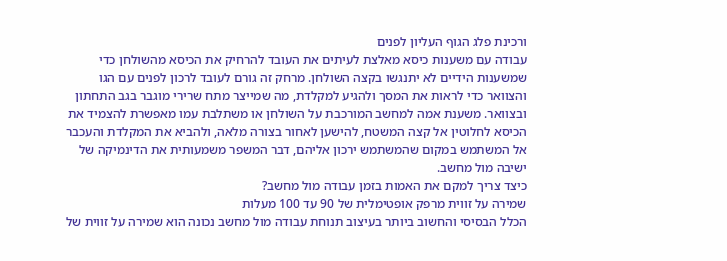ורכינת פלג הגוף העליון לפנים
עבודה עם משענות כיסא מאלצת לעיתים את העובד להרחיק את הכיסא מהשולחן כדי שמשענות הידיים לא יתנגשו בקצה השולחן. מרחק זה גורם לעובד לרכון לפנים עם הגו והצוואר כדי לראות את המסך ולהגיע למקלדת, מה שמייצר מתח שרירי מוגבר בגב התחתון ובצוואר. משענת אמה למחשב המורכבת על השולחן או משתלבת עמו מאפשרת להצמיד את הכיסא לחלוטין אל קצה המשטח, להישען לאחור בצורה מלאה, ולהביא את המקלדת והעכבר אל המשתמש במקום שהמשתמש ירכון אליהם, דבר המשפר משמעותית את הדינמיקה של ישיבה מול מחשב.
כיצד צריך למקם את האמות בזמן עבודה מול מחשב?
שמירה על זווית מרפק אופטימלית של 90 עד 100 מעלות
הכלל הבסיסי והחשוב ביותר בעיצוב תנוחת עבודה מול מחשב נכונה הוא שמירה על זווית של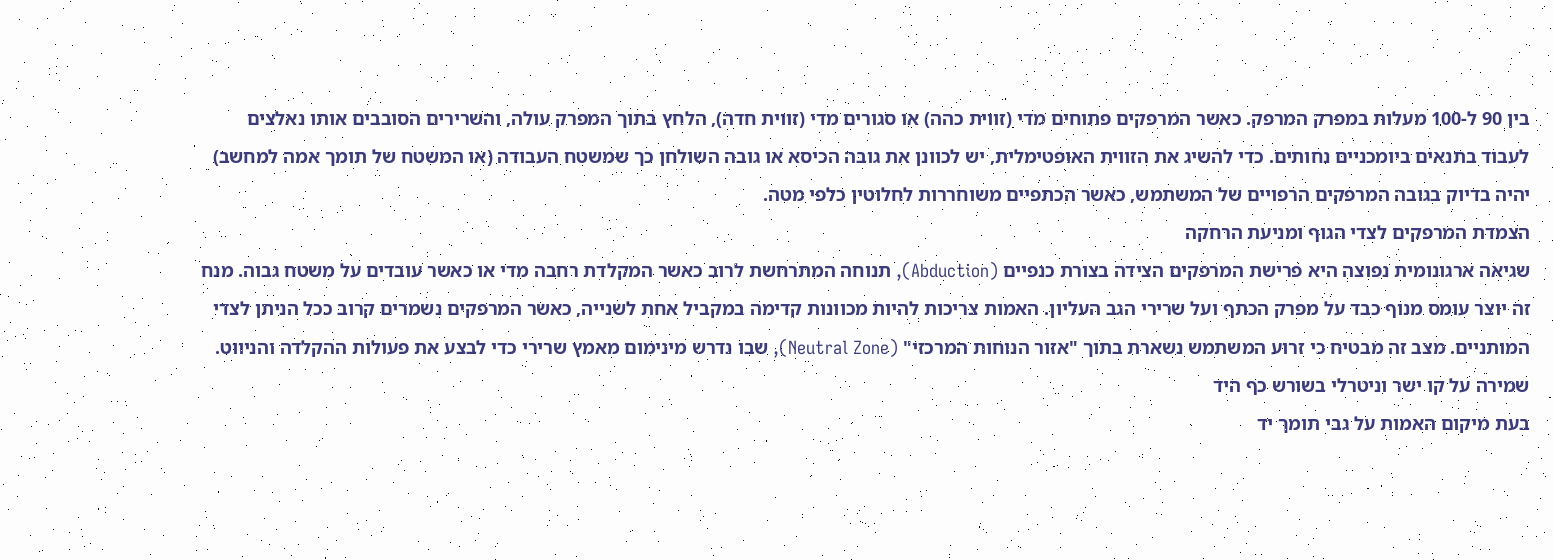בין 90 ל-100 מעלות במפרק המרפק. כאשר המרפקים פתוחים מדי (זווית כהה) או סגורים מדי (זווית חדה), הלחץ בתוך המפרק עולה, והשרירים הסובבים אותו נאלצים לעבוד בתנאים ביומכניים נחותים. כדי להשיג את הזווית האופטימלית, יש לכוונן את גובה הכיסא או גובה השולחן כך שמשטח העבודה (או המשטח של תומך אמה למחשב) יהיה בדיוק בגובה המרפקים הרפויים של המשתמש, כאשר הכתפיים משוחררות לחלוטין כלפי מטה.
הצמדת המרפקים לצדי הגוף ומניעת הרחקה
שגיאה ארגונומית נפוצה היא פרישת המרפקים הצידה בצורת כנפיים (Abduction), תנוחה המתרחשת לרוב כאשר המקלדת רחבה מדי או כאשר עובדים על משטח גבוה. מנח זה יוצר עומס מנוף כבד על מפרק הכתף ועל שרירי הגב העליון. האמות צריכות להיות מכוונות קדימה במקביל אחת לשנייה, כאשר המרפקים נשמרים קרוב ככל הניתן לצדי המותניים. מצב זה מבטיח כי זרוע המשתמש נשארת בתוך "אזור הנוחות המרכזי" (Neutral Zone), שבו נדרש מינימום מאמץ שרירי כדי לבצע את פעולות ההקלדה והניווט.
שמירה על קו ישר וניטרלי בשורש כף היד
בעת מיקום האמות על גבי תומך יד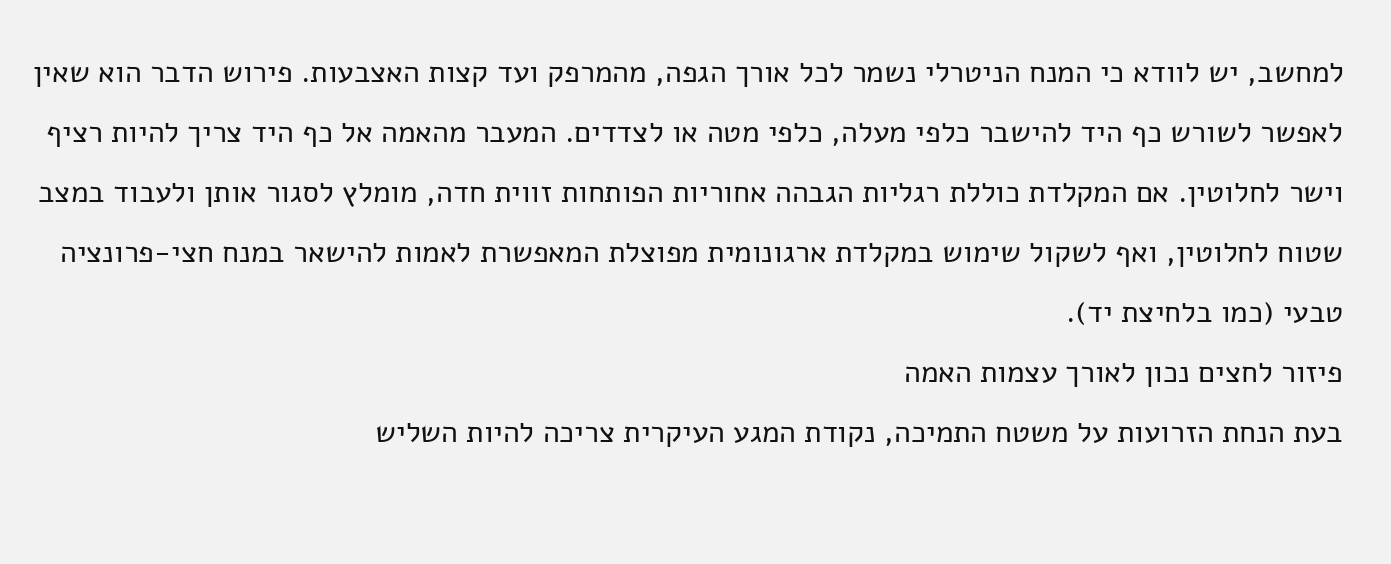למחשב, יש לוודא כי המנח הניטרלי נשמר לכל אורך הגפה, מהמרפק ועד קצות האצבעות. פירוש הדבר הוא שאין לאפשר לשורש כף היד להישבר כלפי מעלה, כלפי מטה או לצדדים. המעבר מהאמה אל כף היד צריך להיות רציף וישר לחלוטין. אם המקלדת כוללת רגליות הגבהה אחוריות הפותחות זווית חדה, מומלץ לסגור אותן ולעבוד במצב שטוח לחלוטין, ואף לשקול שימוש במקלדת ארגונומית מפוצלת המאפשרת לאמות להישאר במנח חצי-פרונציה טבעי (כמו בלחיצת יד).
פיזור לחצים נכון לאורך עצמות האמה
בעת הנחת הזרועות על משטח התמיכה, נקודת המגע העיקרית צריכה להיות השליש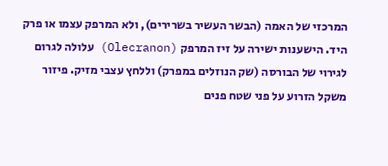המרכזי של האמה (הבשר העשיר בשרירים), ולא המרפק עצמו או פרק היד. הישענות ישירה על זיז המרפק (Olecranon) עלולה לגרום לגירוי של הבורסה (שק הנוזלים במפרק) וללחץ עצבי מזיק. פיזור משקל הזרוע על פני שטח פנים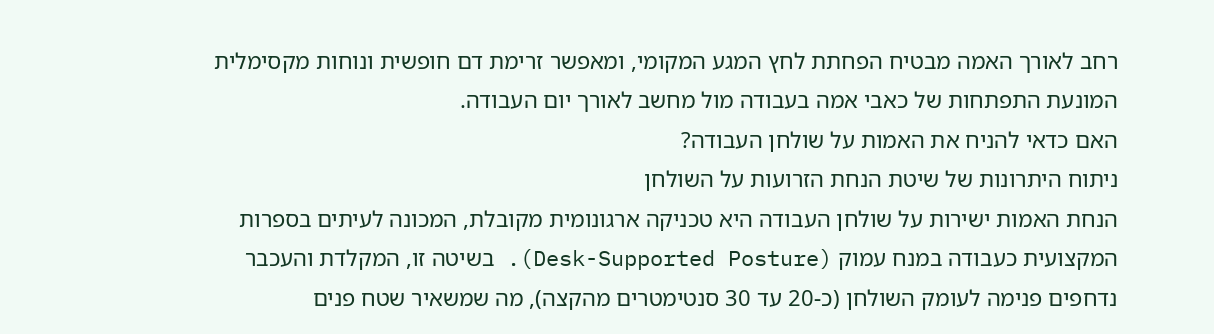רחב לאורך האמה מבטיח הפחתת לחץ המגע המקומי, ומאפשר זרימת דם חופשית ונוחות מקסימלית המונעת התפתחות של כאבי אמה בעבודה מול מחשב לאורך יום העבודה.
האם כדאי להניח את האמות על שולחן העבודה?
ניתוח היתרונות של שיטת הנחת הזרועות על השולחן
הנחת האמות ישירות על שולחן העבודה היא טכניקה ארגונומית מקובלת, המכונה לעיתים בספרות המקצועית כעבודה במנח עמוק (Desk-Supported Posture). בשיטה זו, המקלדת והעכבר נדחפים פנימה לעומק השולחן (כ-20 עד 30 סנטימטרים מהקצה), מה שמשאיר שטח פנים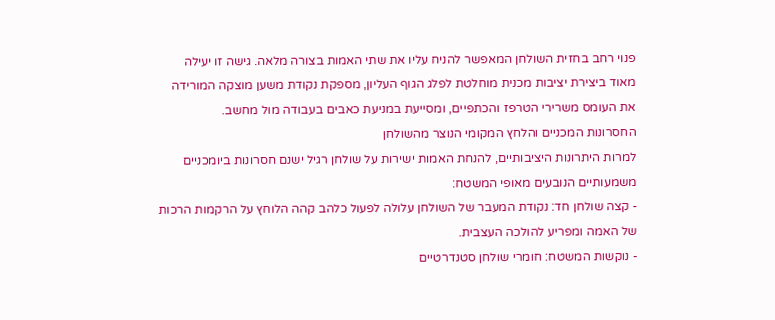פנוי רחב בחזית השולחן המאפשר להניח עליו את שתי האמות בצורה מלאה. גישה זו יעילה מאוד ביצירת יציבות מכנית מוחלטת לפלג הגוף העליון, מספקת נקודת משען מוצקה המורידה את העומס משרירי הטרפז והכתפיים, ומסייעת במניעת כאבים בעבודה מול מחשב.
החסרונות המכניים והלחץ המקומי הנוצר מהשולחן
למרות היתרונות היציבותיים, להנחת האמות ישירות על שולחן רגיל ישנם חסרונות ביומכניים משמעותיים הנובעים מאופי המשטח:
- קצה שולחן חד: נקודת המעבר של השולחן עלולה לפעול כלהב קהה הלוחץ על הרקמות הרכות של האמה ומפריע להולכה העצבית.
- נוקשות המשטח: חומרי שולחן סטנדרטיים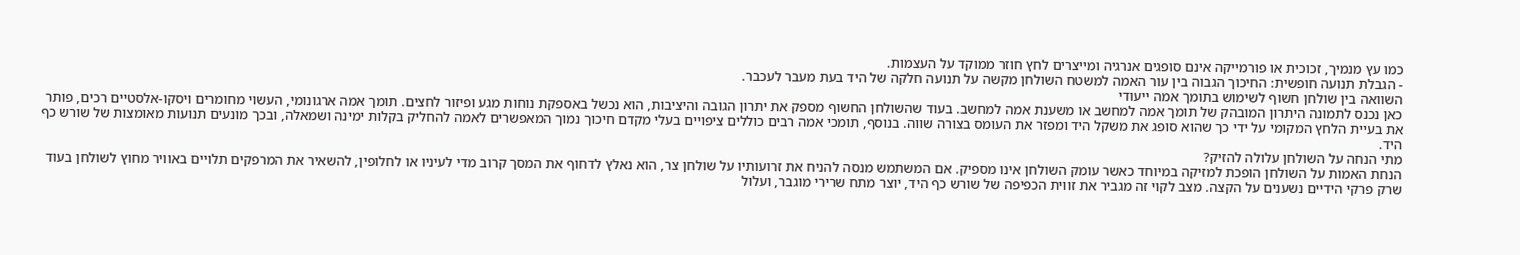כמו עץ מנמיך, זכוכית או פורמייקה אינם סופגים אנרגיה ומייצרים לחץ חוזר ממוקד על העצמות.
- הגבלת תנועה חופשית: החיכוך הגבוה בין עור האמה למשטח השולחן מקשה על תנועה חלקה של היד בעת מעבר לעכבר.
השוואה בין שולחן חשוף לשימוש בתומך אמה ייעודי
כאן נכנס לתמונה היתרון המובהק של תומך אמה למחשב או משענת אמה למחשב. בעוד שהשולחן החשוף מספק את יתרון הגובה והיציבות, הוא נכשל באספקת נוחות מגע ופיזור לחצים. תומך אמה ארגונומי, העשוי מחומרים ויסקו-אלסטיים רכים, פותר את בעיית הלחץ המקומי על ידי כך שהוא סופג את משקל היד ומפזר את העומס בצורה שווה. בנוסף, תומכי אמה רבים כוללים ציפויים בעלי מקדם חיכוך נמוך המאפשרים לאמה להחליק בקלות ימינה ושמאלה, ובכך מונעים תנועות מאומצות של שורש כף היד.
מתי הנחה על השולחן עלולה להזיק?
הנחת האמות על השולחן הופכת למזיקה במיוחד כאשר עומק השולחן אינו מספיק. אם המשתמש מנסה להניח את זרועותיו על שולחן צר, הוא נאלץ לדחוף את המסך קרוב מדי לעיניו או לחלופין, להשאיר את המרפקים תלויים באוויר מחוץ לשולחן בעוד שרק פרקי הידיים נשענים על הקצה. מצב לקוי זה מגביר את זווית הכפיפה של שורש כף היד, יוצר מתח שרירי מוגבר, ועלול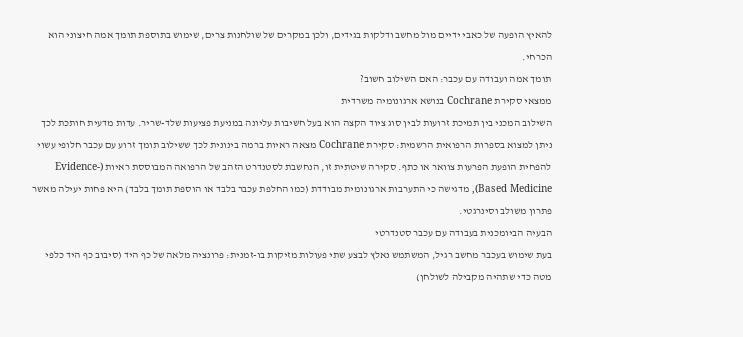להאיץ הופעה של כאבי ידיים מול מחשב ודלקות בגידים, ולכן במקרים של שולחנות צרים, שימוש בתוספת תומך אמה חיצוני הוא הכרחי.
תומך אמה ועבודה עם עכבר: האם השילוב חשוב?
ממצאי סקירת Cochrane בנושא ארגונומיה משרדית
השילוב המכני בין תמיכת זרועות לבין סוג ציוד הקצה הוא בעל חשיבות עליונה במניעת פציעות שלד-שריר. עדות מדעית חותכת לכך ניתן למצוא בספרות הרפואית הרשמית: סקירת Cochrane מצאה ראיות ברמה בינונית לכך ששילוב תומך זרוע עם עכבר חלופי עשוי להפחית הופעת הפרעות צוואר או כתף. סקירה שיטתית זו, הנחשבת לסטנדרט הזהב של הרפואה המבוססת ראיות (Evidence-Based Medicine), מדגישה כי התערבות ארגונומית מבודדת (כמו החלפת עכבר בלבד או הוספת תומך בלבד) היא פחות יעילה מאשר פתרון משולב וסינרגטי.
הבעיה הביומכנית בעבודה עם עכבר סטנדרטי
בעת שימוש בעכבר מחשב רגיל, המשתמש נאלץ לבצע שתי פעולות מזיקות בו-זמנית: פרונציה מלאה של כף היד (סיבוב כף היד כלפי מטה כדי שתהיה מקבילה לשולחן)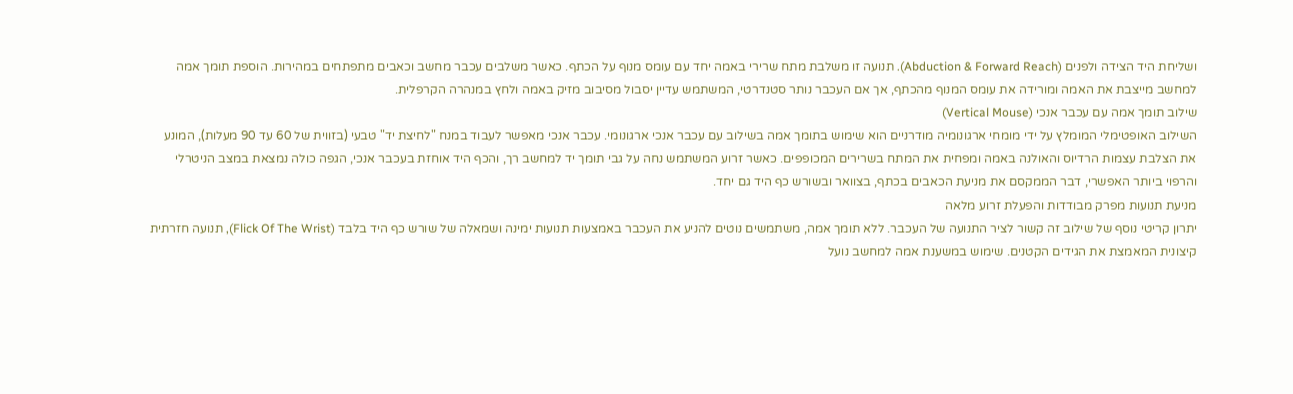ושליחת היד הצידה ולפנים (Abduction & Forward Reach). תנועה זו משלבת מתח שרירי באמה יחד עם עומס מנוף על הכתף. כאשר משלבים עכבר מחשב וכאבים מתפתחים במהירות. הוספת תומך אמה למחשב מייצבת את האמה ומורידה את עומס המנוף מהכתף, אך אם העכבר נותר סטנדרטי, המשתמש עדיין יסבול מסיבוב מזיק באמה ולחץ במנהרה הקרפלית.
שילוב תומך אמה עם עכבר אנכי (Vertical Mouse)
השילוב האופטימלי המומלץ על ידי מומחי ארגונומיה מודרניים הוא שימוש בתומך אמה בשילוב עם עכבר אנכי ארגונומי. עכבר אנכי מאפשר לעבוד במנח "לחיצת יד" טבעי (בזווית של 60 עד 90 מעלות), המונע את הצלבת עצמות הרדיוס והאולנה באמה ומפחית את המתח בשרירים המכופפים. כאשר זרוע המשתמש נחה על גבי תומך יד למחשב רך, והכף היד אוחזת בעכבר אנכי, הגפה כולה נמצאת במצב הניטרלי והרפוי ביותר האפשרי, דבר הממקסם את מניעת הכאבים בכתף, בצוואר ובשורש כף היד גם יחד.
מניעת תנועות מפרק מבודדות והפעלת זרוע מלאה
יתרון קריטי נוסף של שילוב זה קשור לציר התנועה של העכבר. ללא תומך אמה, משתמשים נוטים להניע את העכבר באמצעות תנועות ימינה ושמאלה של שורש כף היד בלבד (Flick Of The Wrist), תנועה חזרתית קיצונית המאמצת את הגידים הקטנים. שימוש במשענת אמה למחשב נועל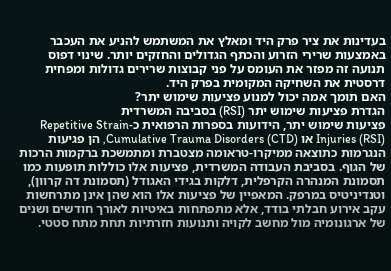בעדינות את ציר פרק היד ומאלץ את המשתמש להניע את העכבר באמצעות שרירי הזרוע והכתף הגדולים והחזקים יותר. שינוי דפוס תנועה זה מפזר את העומס על פני קבוצות שרירים גדולות ומפחית דרסטית את השחיקה המקומית בפרק היד.
האם תומך אמה יכול למנוע פציעות שימוש יתר?
הגדרת פציעות שימוש יתר (RSI) בסביבה המשרדית
פציעות שימוש יתר, הידועות בספרות הרפואית כ-Repetitive Strain Injuries (RSI) או Cumulative Trauma Disorders (CTD), הן פגיעות הנגרמות כתוצאה ממיקרו-טראומה מצטברת ומתמשכת ברקמות הרכות של הגוף. בסביבת העבודה המשרדית, פציעות אלו כוללות תופעות כמו תסמונת המנהרה הקרפלית, דלקות בגידי האגודל (תסמונת דה קרוון), וטנדיניטיס במרפק. המאפיין של פציעות אלו הוא שהן אינן מתרחשות עקב אירוע חבלתי בודד, אלא מתפתחות באיטיות לאורך חודשים ושנים של ארגונומיה מול מחשב לקויה ותנועות חזרתיות תחת מתח סטטי.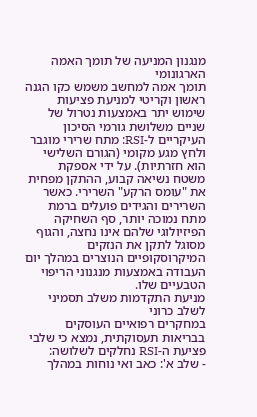מנגנון המניעה של תומך האמה הארגונומי
תומך אמה למחשב משמש כקו הגנה ראשון וקריטי למניעת פציעות שימוש יתר באמצעות נטרול של שניים משלושת גורמי הסיכון העיקריים ל-RSI: מתח שרירי מוגבר ולחץ מגע מקומי (הגורם השלישי הוא חזרתיות). על ידי אספקת משטח נשיאה קבוע, ההתקן מפחית את "עומס הרקע" השרירי. כאשר השרירים והגידים פועלים ברמת מתח נמוכה יותר, סף השחיקה הפיזיולוגי שלהם אינו נחצה, והגוף מסוגל לתקן את הנזקים המיקרוסקופיים הנוצרים במהלך יום העבודה באמצעות מנגנוני הריפוי הטבעיים שלו.
מניעת התקדמות משלב תסמיני לשלב כרוני
במחקרים רפואיים העוסקים בבריאות תעסוקתית, נמצא כי שלבי פציעת ה-RSI נחלקים לשלושה:
- שלב א': כאב ואי נוחות במהלך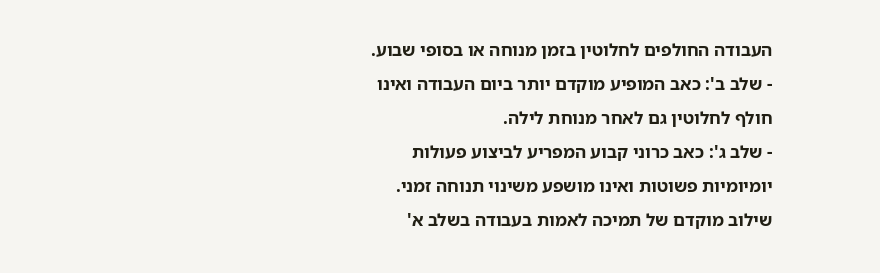העבודה החולפים לחלוטין בזמן מנוחה או בסופי שבוע.
- שלב ב': כאב המופיע מוקדם יותר ביום העבודה ואינו חולף לחלוטין גם לאחר מנוחת לילה.
- שלב ג': כאב כרוני קבוע המפריע לביצוע פעולות יומיומיות פשוטות ואינו מושפע משינוי תנוחה זמני.
שילוב מוקדם של תמיכה לאמות בעבודה בשלב א'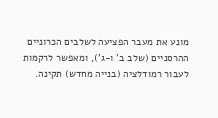מונע את מעבר הפציעה לשלבים הכרוניים ההרסניים (שלב ב' ו-ג'), ומאפשר לרקמות לעבור רמודלציה (בנייה מחדש) תקינה.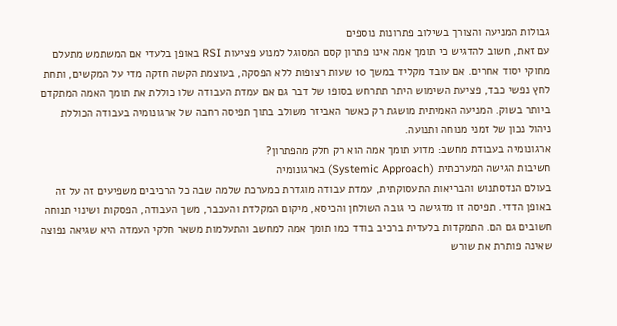גבולות המניעה והצורך בשילוב פתרונות נוספים
עם זאת, חשוב להדגיש כי תומך אמה אינו פתרון קסם המסוגל למנוע פציעות RSI באופן בלעדי אם המשתמש מתעלם מחוקי יסוד אחרים. אם עובד מקליד במשך 10 שעות רצופות ללא הפסקה, בעוצמת הקשה חזקה מדי על המקשים, ותחת לחץ נפשי כבד, פציעת השימוש היתר תתרחש בסופו של דבר גם אם עמדת העבודה שלו כוללת את תומך האמה המתקדם ביותר בשוק. המניעה האמיתית מושגת רק כאשר האביזר משולב בתוך תפיסה רחבה של ארגונומיה בעבודה הכוללת ניהול נכון של זמני מנוחה ותנועה.
ארגונומיה בעבודת מחשב: מדוע תומך אמה הוא רק חלק מהפתרון?
חשיבות הגישה המערכתית (Systemic Approach) בארגונומיה
בעולם הנדסתנוש והבריאות התעסוקתית, עמדת עבודה מוגדרת כמערכת שלמה שבה כל הרכיבים משפיעים זה על זה באופן הדדי. תפיסה זו מדגישה כי גובה השולחן והכיסא, מיקום המקלדת והעכבר, משך העבודה, הפסקות ושינוי תנוחה חשובים גם הם. התמקדות בלעדית ברכיב בודד כמו תומך אמה למחשב והתעלמות משאר חלקי העמדה היא שגיאה נפוצה שאינה פותרת את שורש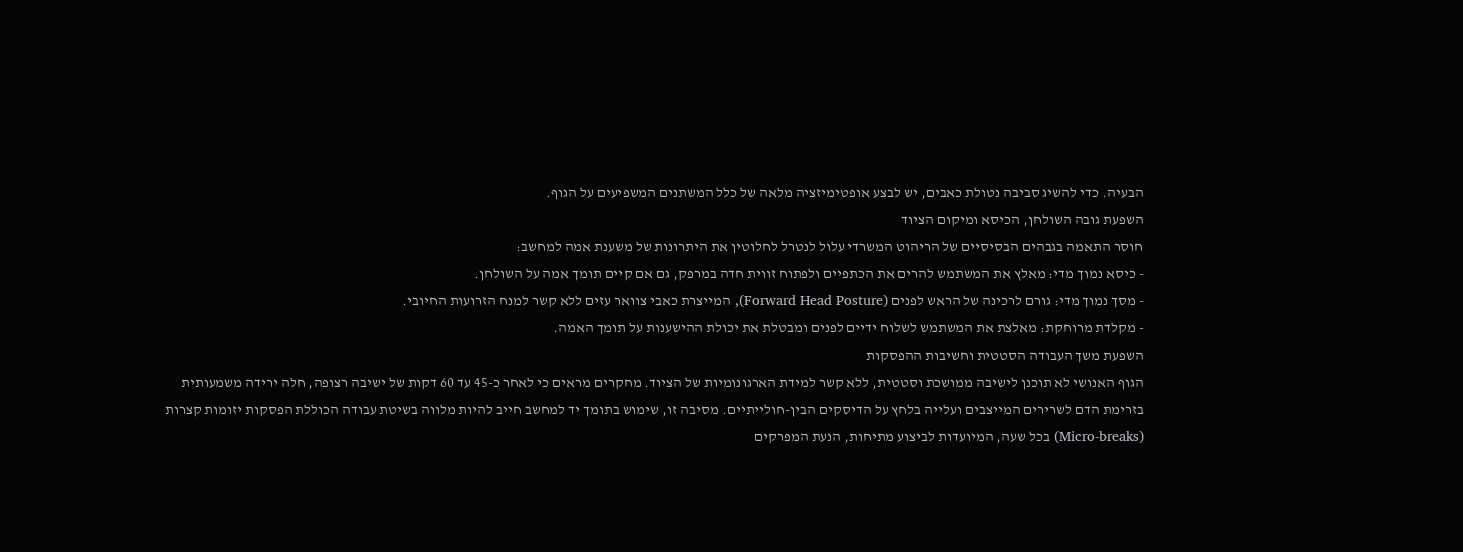הבעיה. כדי להשיג סביבה נטולת כאבים, יש לבצע אופטימיזציה מלאה של כלל המשתנים המשפיעים על הגוף.
השפעת גובה השולחן, הכיסא ומיקום הציוד
חוסר התאמה בגבהים הבסיסיים של הריהוט המשרדי עלול לנטרל לחלוטין את היתרונות של משענת אמה למחשב:
- כיסא נמוך מדי: מאלץ את המשתמש להרים את הכתפיים ולפתוח זווית חדה במרפק, גם אם קיים תומך אמה על השולחן.
- מסך נמוך מדי: גורם לרכינה של הראש לפנים (Forward Head Posture), המייצרת כאבי צוואר עזים ללא קשר למנח הזרועות החיובי.
- מקלדת מרוחקת: מאלצת את המשתמש לשלוח ידיים לפנים ומבטלת את יכולת ההישענות על תומך האמה.
השפעת משך העבודה הסטטית וחשיבות ההפסקות
הגוף האנושי לא תוכנן לישיבה ממושכת וסטטית, ללא קשר למידת הארגונומיות של הציוד. מחקרים מראים כי לאחר כ-45 עד 60 דקות של ישיבה רצופה, חלה ירידה משמעותית בזרימת הדם לשרירים המייצבים ועלייה בלחץ על הדיסקים הבין-חולייתיים. מסיבה זו, שימוש בתומך יד למחשב חייב להיות מלווה בשיטת עבודה הכוללת הפסקות יזומות קצרות (Micro-breaks) בכל שעה, המיועדות לביצוע מתיחות, הנעת המפרקים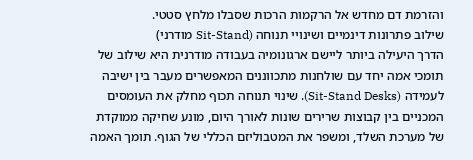והזרמת דם מחדש אל הרקמות הרכות שסבלו מלחץ סטטי.
שילוב פתרונות דינמיים ושינויי תנוחה (Sit-Stand מודרני)
הדרך היעילה ביותר ליישם ארגונומיה בעבודה מודרנית היא שילוב של תומכי אמה יחד עם שולחנות מתכווננים המאפשרים מעבר בין ישיבה לעמידה (Sit-Stand Desks). שינוי תנוחה תכוף מחלק את העומסים המכניים בין קבוצות שרירים שונות לאורך היום, מונע שחיקה ממוקדת של מערכת השלד, ומשפר את המטבוליזם הכללי של הגוף. תומך האמה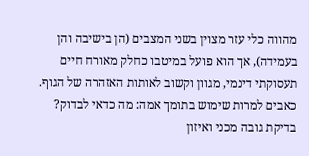מהווה כלי עזר מצוין בשני המצבים (הן בישיבה והן בעמידה), אך הוא פועל במיטבו כחלק מאורח חיים תעסוקתי דינמי, מגוון וקשוב לאותות האזהרה של הגוף.
כאבים למרות שימוש בתומך אמה: מה כדאי לבדוק?
בדיקת גובה מכני ואיזון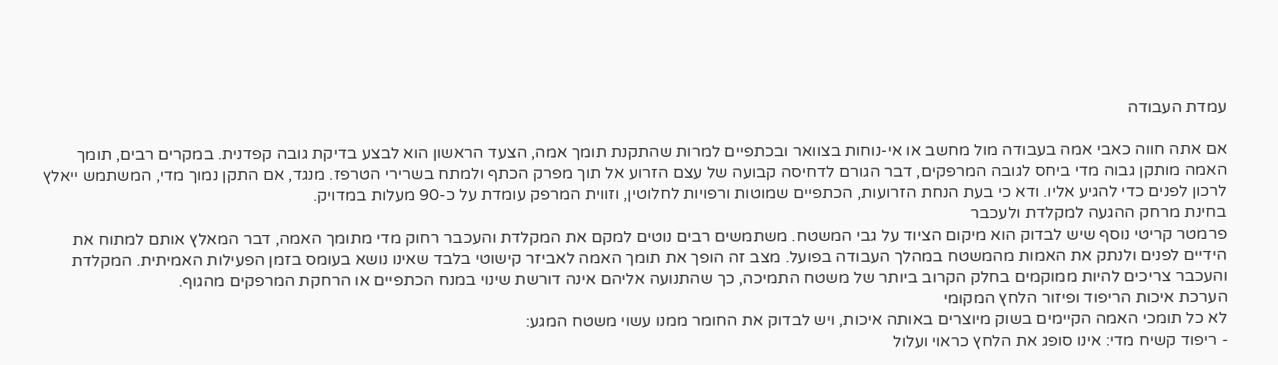עמדת העבודה

אם אתה חווה כאבי אמה בעבודה מול מחשב או אי-נוחות בצוואר ובכתפיים למרות שהתקנת תומך אמה, הצעד הראשון הוא לבצע בדיקת גובה קפדנית. במקרים רבים, תומך האמה מותקן גבוה מדי ביחס לגובה המרפקים, דבר הגורם לדחיסה קבועה של עצם הזרוע אל תוך מפרק הכתף ולמתח בשרירי הטרפז. מנגד, אם התקן נמוך מדי, המשתמש ייאלץ לרכון לפנים כדי להגיע אליו. ודא כי בעת הנחת הזרועות, הכתפיים שמוטות ורפויות לחלוטין, וזווית המרפק עומדת על כ-90 מעלות במדויק.
בחינת מרחק ההגעה למקלדת ולעכבר
פרמטר קריטי נוסף שיש לבדוק הוא מיקום הציוד על גבי המשטח. משתמשים רבים נוטים למקם את המקלדת והעכבר רחוק מדי מתומך האמה, דבר המאלץ אותם למתוח את הידיים לפנים ולנתק את האמות מהמשטח במהלך העבודה בפועל. מצב זה הופך את תומך האמה לאביזר קישוטי בלבד שאינו נושא בעומס בזמן הפעילות האמיתית. המקלדת והעכבר צריכים להיות ממוקמים בחלק הקרוב ביותר של משטח התמיכה, כך שהתנועה אליהם אינה דורשת שינוי במנח הכתפיים או הרחקת המרפקים מהגוף.
הערכת איכות הריפוד ופיזור הלחץ המקומי
לא כל תומכי האמה הקיימים בשוק מיוצרים באותה איכות, ויש לבדוק את החומר ממנו עשוי משטח המגע:
- ריפוד קשיח מדי: אינו סופג את הלחץ כראוי ועלול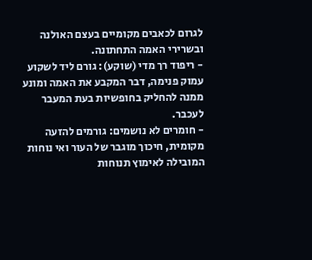לגרום לכאבים מקומיים בעצם האולנה ובשרירי האמה התחתונה.
- ריפוד רך מדי (שוקע): גורם ליד לשקוע עמוק פנימה, דבר המקבע את האמה ומונע ממנה להחליק בחופשיות בעת המעבר לעכבר.
- חומרים לא נושמים: גורמים להזעה מקומית, חיכוך מוגבר של העור ואי נוחות המובילה לאימוץ תנוחות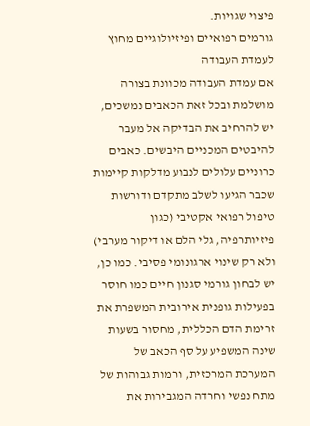פיצוי שגויות.
גורמים רפואיים ופיזיולוגיים מחוץ לעמדת העבודה
אם עמדת העבודה מכוונת בצורה מושלמת ובכל זאת הכאבים נמשכים, יש להרחיב את הבדיקה אל מעבר להיבטים המכניים היבשים. כאבים כרוניים עלולים לנבוע מדלקות קיימות שכבר הגיעו לשלב מתקדם ודורשות טיפול רפואי אקטיבי (כגון פיזיותרפיה, גלי הלם או דיקור מערבי) ולא רק שינוי ארגונומי פסיבי. כמו כן, יש לבחון גורמי סגנון חיים כמו חוסר בפעילות גופנית אירובית המשפרת את זרימת הדם הכללית, מחסור בשעות שינה המשפיע על סף הכאב של המערכת המרכזית, ורמות גבוהות של מתח נפשי וחרדה המגבירות את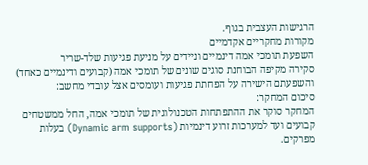הרגישות העצבית בגוף.
מקורות מחקריים אקדמיים
השפעת תומכי אמה דינמיים וניידים על מניעת פגיעות שלד-שריר
סקירה מקיפה הבוחנת סוגים שונים של תומכי אמה (קבועים ודינמיים כאחד) והשפעתם הישירה על הפחתת פגיעות ועומסים אצל עובדי מחשב:
סיכום המחקר:
המחקר סוקר את ההתפתחות הטכנולוגית של תומכי אמה, החל ממשטחים קבועים ועד למערכות זרוע דינמיות (Dynamic arm supports) בעלות מפרקים.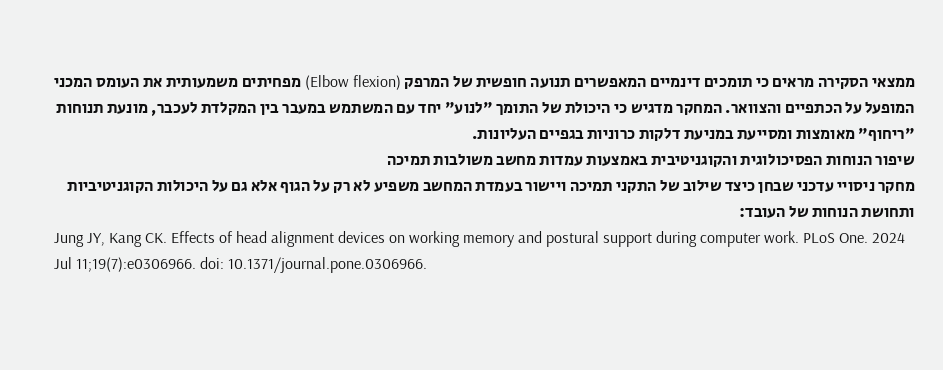ממצאי הסקירה מראים כי תומכים דינמיים המאפשרים תנועה חופשית של המרפק (Elbow flexion) מפחיתים משמעותית את העומס המכני המופעל על הכתפיים והצוואר. המחקר מדגיש כי היכולת של התומך "לנוע" יחד עם המשתמש במעבר בין המקלדת לעכבר, מונעת תנוחות "ריחוף" מאומצות ומסייעת במניעת דלקות כרוניות בגפיים העליונות.
שיפור הנוחות הפסיכולוגית והקוגניטיבית באמצעות עמדות מחשב משולבות תמיכה
מחקר ניסויי עדכני שבחן כיצד שילוב של התקני תמיכה ויישור בעמדת המחשב משפיע לא רק על הגוף אלא גם על היכולות הקוגניטיביות ותחושת הנוחות של העובד:
Jung JY, Kang CK. Effects of head alignment devices on working memory and postural support during computer work. PLoS One. 2024 Jul 11;19(7):e0306966. doi: 10.1371/journal.pone.0306966.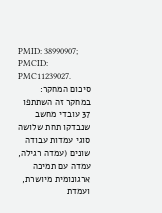PMID: 38990907; PMCID: PMC11239027.
סיכום המחקר:
במחקר זה השתתפו 37 עובדי מחשב שנבדקו תחת שלושה סוגי עמדות עבודה שונים (עמדה רגילה, עמדה עם תמיכה ארגונומית מיושרת, ועמדת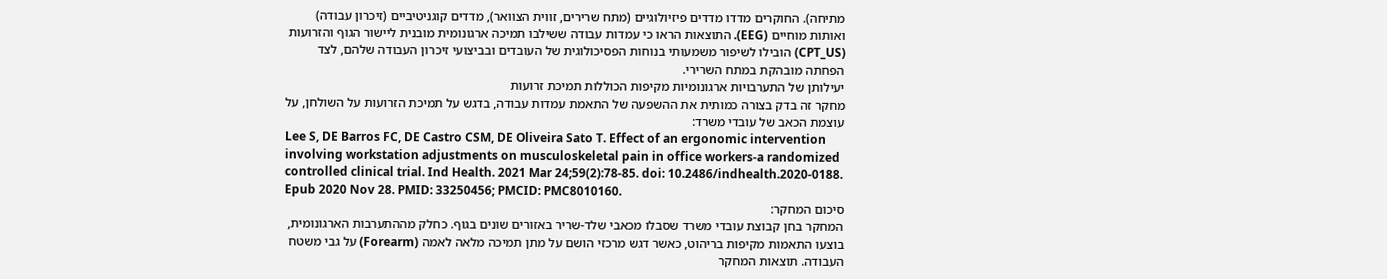מתיחה). החוקרים מדדו מדדים פיזיולוגיים (מתח שרירים, זווית הצוואר), מדדים קוגניטיביים (זיכרון עבודה) ואותות מוחיים (EEG). התוצאות הראו כי עמדות עבודה ששילבו תמיכה ארגונומית מובנית ליישור הגוף והזרועות (CPT_US) הובילו לשיפור משמעותי בנוחות הפסיכולוגית של העובדים ובביצועי זיכרון העבודה שלהם, לצד הפחתה מובהקת במתח השרירי.
יעילותן של התערבויות ארגונומיות מקיפות הכוללות תמיכת זרועות
מחקר זה בדק בצורה כמותית את ההשפעה של התאמת עמדות עבודה, בדגש על תמיכת הזרועות על השולחן, על עוצמת הכאב של עובדי משרד:
Lee S, DE Barros FC, DE Castro CSM, DE Oliveira Sato T. Effect of an ergonomic intervention involving workstation adjustments on musculoskeletal pain in office workers-a randomized controlled clinical trial. Ind Health. 2021 Mar 24;59(2):78-85. doi: 10.2486/indhealth.2020-0188. Epub 2020 Nov 28. PMID: 33250456; PMCID: PMC8010160.
סיכום המחקר:
המחקר בחן קבוצת עובדי משרד שסבלו מכאבי שלד-שריר באזורים שונים בגוף. כחלק מההתערבות הארגונומית, בוצעו התאמות מקיפות בריהוט, כאשר דגש מרכזי הושם על מתן תמיכה מלאה לאמה (Forearm) על גבי משטח העבודה. תוצאות המחקר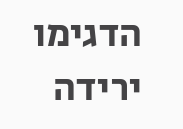הדגימו ירידה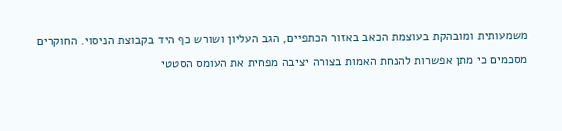משמעותית ומובהקת בעוצמת הכאב באזור הכתפיים, הגב העליון ושורש כף היד בקבוצת הניסוי. החוקרים מסכמים כי מתן אפשרות להנחת האמות בצורה יציבה מפחית את העומס הסטטי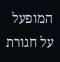המופעל על חגורת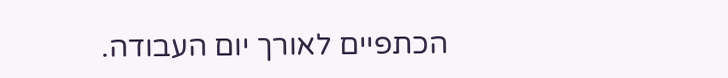הכתפיים לאורך יום העבודה.